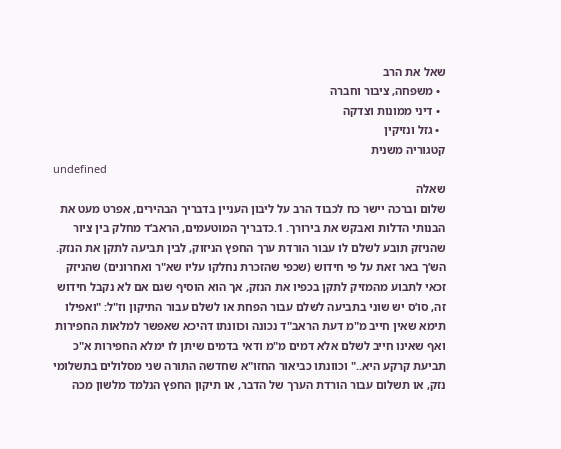שאל את הרב
  • משפחה, ציבור וחברה
  • דיני ממונות וצדקה
  • גזל ונזיקין
קטגוריה משנית
undefined
שאלה
שלום וברכה יישר כח לכבוד הרב על ליבון העניין בדבריך הבהירים, אפרט מעט את הבנותי הדלות ואבקש את בירורך. 1.כדבריך המוטעמים, הראב’ד מחלק בין ציור שהניזק תובע לשלם לו עבור הורדת ערך החפץ הניזוק, לבין תביעה לתקן את הנזק. הש’ך באר זאת על פי חידוש (שכפי שהזכרת נחלקו עליו שא"ר ואחרונים) שהניזק זכאי לתבוע מהמזיק לתקן בכפיו את הנזק, אך הוא הוסיף שגם אם לא נקבל חידוש זה, סו’ס יש שוני בתביעה לשלם עבור הפחת או לשלם עבור התיקון וז"ל: "ואפילו תימא שאין חייב מ"מ דעת הראב"ד נכונה וכוונתו דהיכא שאפשר למלאות החפירות ואף שאינו חייב לשלם אלא דמים מ"מ ודאי בדמים שיתן לו ימלא החפירות א"כ תביעת קרקע היא.." וכוונתו כביאור החזו"א שחדשה התורה שני מסלולים בתשלומי נזק, או תשלום עבור הורדת הערך של הדבר, או תיקון החפץ הנלמד מלשון מכה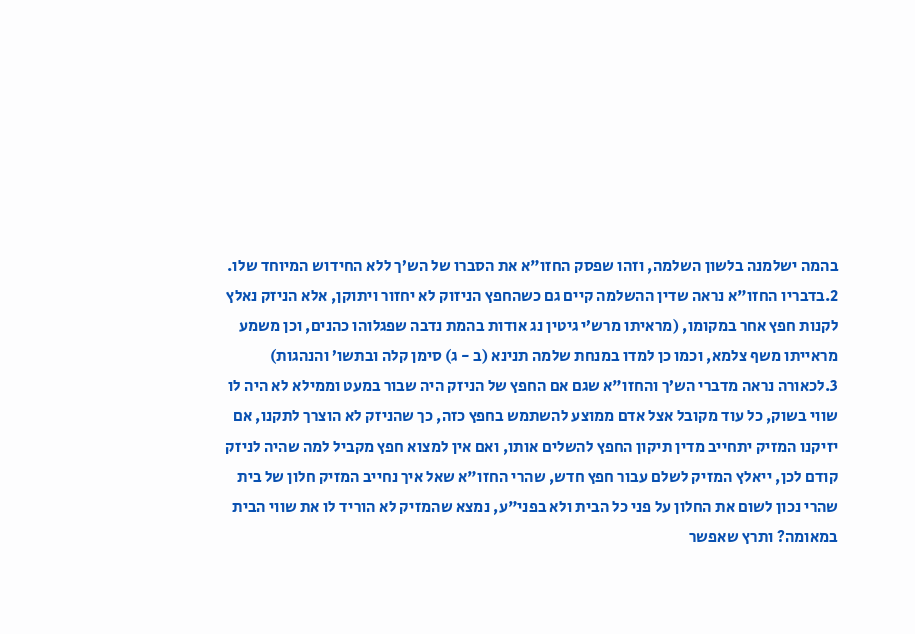בהמה ישלמנה בלשון השלמה, וזהו שפסק החזו"א את הסברו של הש’ך ללא החידוש המיוחד שלו. 2.בדבריו החזו"א נראה שדין ההשלמה קיים גם כשהחפץ הניזוק לא יחזור ויתוקן, אלא הניזק נאלץ לקנות חפץ אחר במקומו, (מראיתו מרש’י גיטין נג אודות בהמת נדבה שפגלוהו כהנים, וכן משמע מראייתו משף צלמא, וכמו כן למדו במנחת שלמה תנינא (ב - ג) סימן קלה ובתשו’ והנהגות) 3.לכאורה נראה מדברי הש’ך והחזו"א שגם אם החפץ של הניזק היה שבור במעט וממילא לא היה לו שווי בשוק, כל עוד מקובל אצל אדם ממוצע להשתמש בחפץ כזה, כך שהניזק לא הוצרך לתקנו, אם יזיקנו המזיק יתחייב מדין תיקון החפץ להשלים אותו, ואם אין למצוא חפץ מקביל למה שהיה לניזק קודם לכן, ייאלץ המזיק לשלם עבור חפץ חדש, שהרי החזו"א שאל איך נחייב המזיק חלון של בית שהרי נכון לשום את החלון על פני כל הבית ולא בפני"ע, נמצא שהמזיק לא הוריד לו את שווי הבית במאומה? ותרץ שאפשר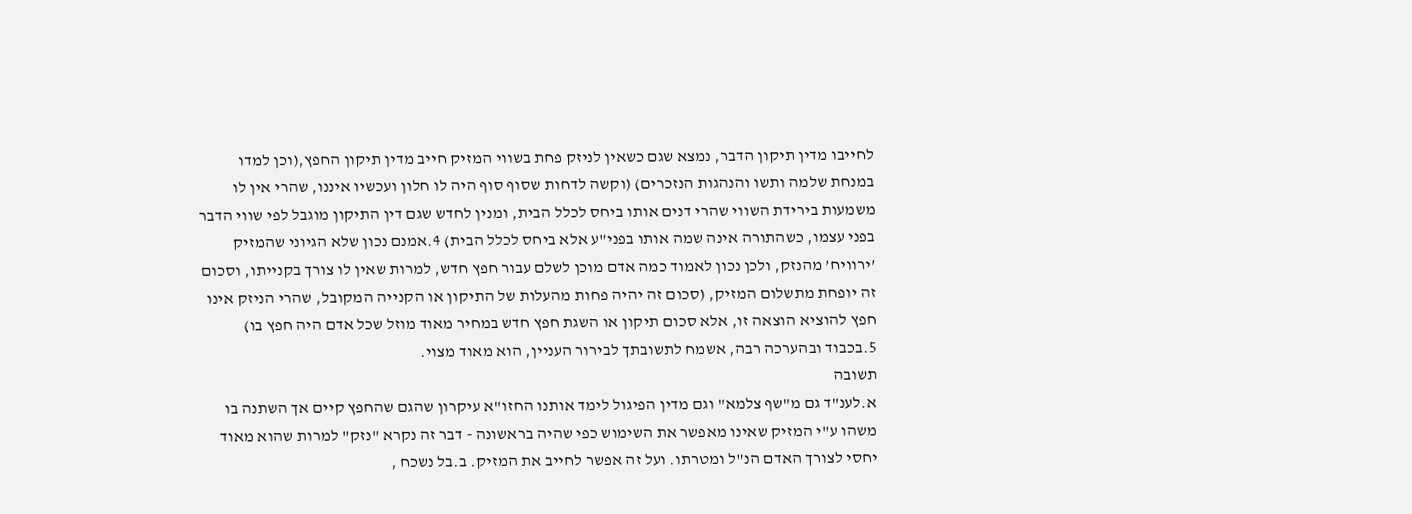לחייבו מדין תיקון הדבר, נמצא שגם כשאין לניזק פחת בשווי המזיק חייב מדין תיקון החפץ,(וכן למדו במנחת שלמה ותשו והנהגות הנזכרים) (וקשה לדחות שסוף סוף היה לו חלון ועכשיו איננו, שהרי אין לו משמעות בירידת השווי שהרי דנים אותו ביחס לכלל הבית, ומנין לחדש שגם דין התיקון מוגבל לפי שווי הדבר בפני עצמו, כשהתורה אינה שמה אותו בפני"ע אלא ביחס לכלל הבית) 4.אמנם נכון שלא הגיוני שהמזיק ’ירוויח’ מהנזק, ולכן נכון לאמוד כמה אדם מוכן לשלם עבור חפץ חדש, למרות שאין לו צורך בקנייתו, וסכום זה יופחת מתשלום המזיק, (סכום זה יהיה פחות מהעלות של התיקון או הקנייה המקובל, שהרי הניזק אינו חפץ להוציא הוצאה זו, אלא סכום תיקון או השגת חפץ חדש במחיר מאוד מוזל שכל אדם היה חפץ בו) 5.בכבוד ובהערכה רבה, אשמח לתשובתך לבירור העניין, הוא מאוד מצוי.
תשובה
א.לענ"ד גם מ"שף צלמא" וגם מדין הפיגול לימד אותנו החזו"א עיקרון שהגם שהחפץ קיים אך השתנה בו משהו ע"י המזיק שאינו מאפשר את השימוש כפי שהיה בראשונה - דבר זה נקרא "נזק" למרות שהוא מאוד יחסי לצורך האדם הנ"ל ומטרתו. ועל זה אפשר לחייב את המזיק. ב.בל נשכח ,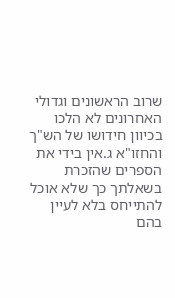שרוב הראשונים וגדולי האחרונים לא הלכו בכיוון חידושו של הש"ך והחזו"א ג.אין בידי את הספרים שהזכרת בשאלתך כך שלא אוכל להתייחס בלא לעיין בהם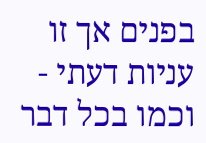בפנים אך זו עניות דעתי - וכמו בכל דבר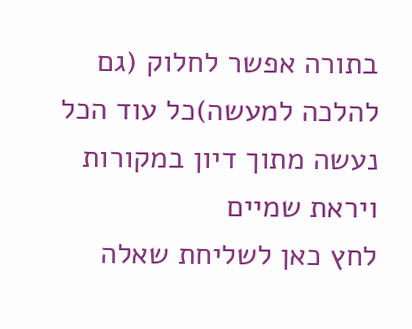בתורה אפשר לחלוק (גם להלכה למעשה)כל עוד הכל נעשה מתוך דיון במקורות ויראת שמיים
לחץ כאן לשליחת שאלה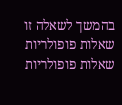בהמשך לשאלה זו
שאלות פופולריות
שאלות פופולריות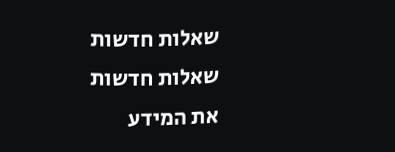שאלות חדשות
שאלות חדשות
את המידע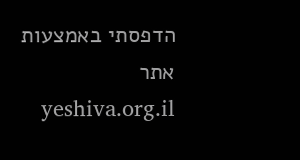הדפסתי באמצעות אתר yeshiva.org.il